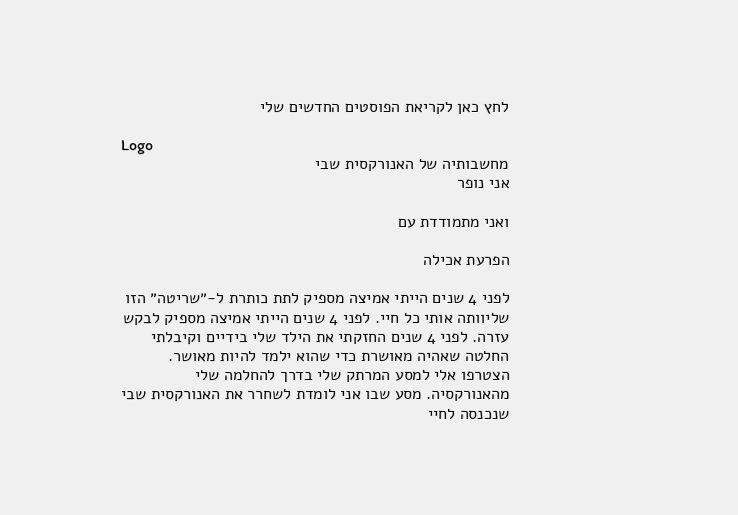לחץ כאן לקריאת הפוסטים החדשים שלי

Logo
מחשבותיה של האנורקסית שבי
אני נופר

ואני מתמודדת עם

הפרעת אכילה

לפני 4 שנים הייתי אמיצה מספיק לתת כותרת ל-״שריטה״ הזו שליוותה אותי כל חיי. לפני 4 שנים הייתי אמיצה מספיק לבקש עזרה. לפני 4 שנים החזקתי את הילד שלי בידיים וקיבלתי החלטה שאהיה מאושרת כדי שהוא ילמד להיות מאושר.
הצטרפו אלי למסע המרתק שלי בדרך להחלמה שלי מהאנורקסיה. מסע שבו אני לומדת לשחרר את האנורקסית שבי שנכנסה לחיי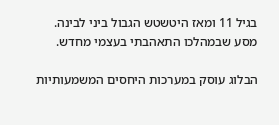בגיל 11 ומאז היטשטש הגבול ביני לבינה.
מסע שבמהלכו התאהבתי בעצמי מחדש.

הבלוג עוסק במערכות היחסים המשמעותיות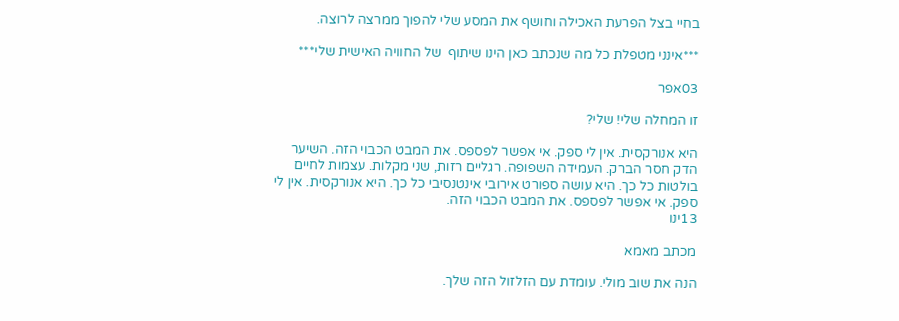בחיי בצל הפרעת האכילה וחושף את המסע שלי להפוך ממרצה לרוצה.

***אינני מטפלת כל מה שנכתב כאן הינו שיתוף  של החוויה האישית שלי***

03אפר

זו המחלה שלי! שלי?

היא אנורקסית. אין לי ספק. אי אפשר לפספס. את המבט הכבוי הזה. השיער הדק חסר הברק. העמידה השפופה. רגליים רזות, שני מקלות. עצמות לחיים בולטות כל כך. היא עושה ספורט אירובי אינטנסיבי כל כך. היא אנורקסית. אין לי ספק. אי אפשר לפספס. את המבט הכבוי הזה.
13ינו

מכתב מאמא

הנה את שוב מולי. עומדת עם הזלזול הזה שלך.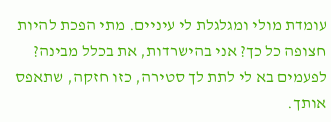עומדת מולי ומגלגלת לי עיניים. מתי הפכת להיות חצופה כל כך? אני בהישרדות, את בכלל מבינה? לפעמים בא לי לתת לך סטירה, כזו חזקה, שתאפס אותך.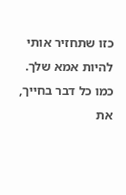כזו שתחזיר אותי להיות אמא שלך. כמו כל דבר בחייך, את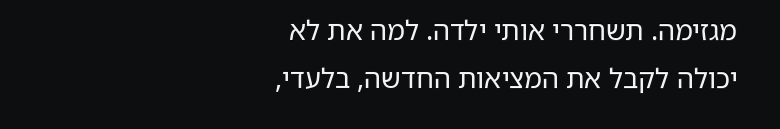מגזימה. תשחררי אותי ילדה. למה את לא יכולה לקבל את המציאות החדשה, בלעדי,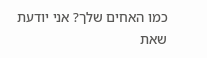כמו האחים שלך? אני יודעת שאת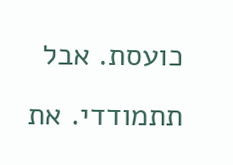כועסת. אבל תתמודדי. את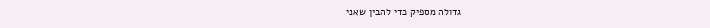גדולה מספיק כדי להבין שאני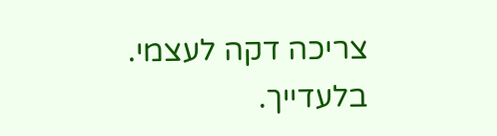צריכה דקה לעצמי. בלעדייך.